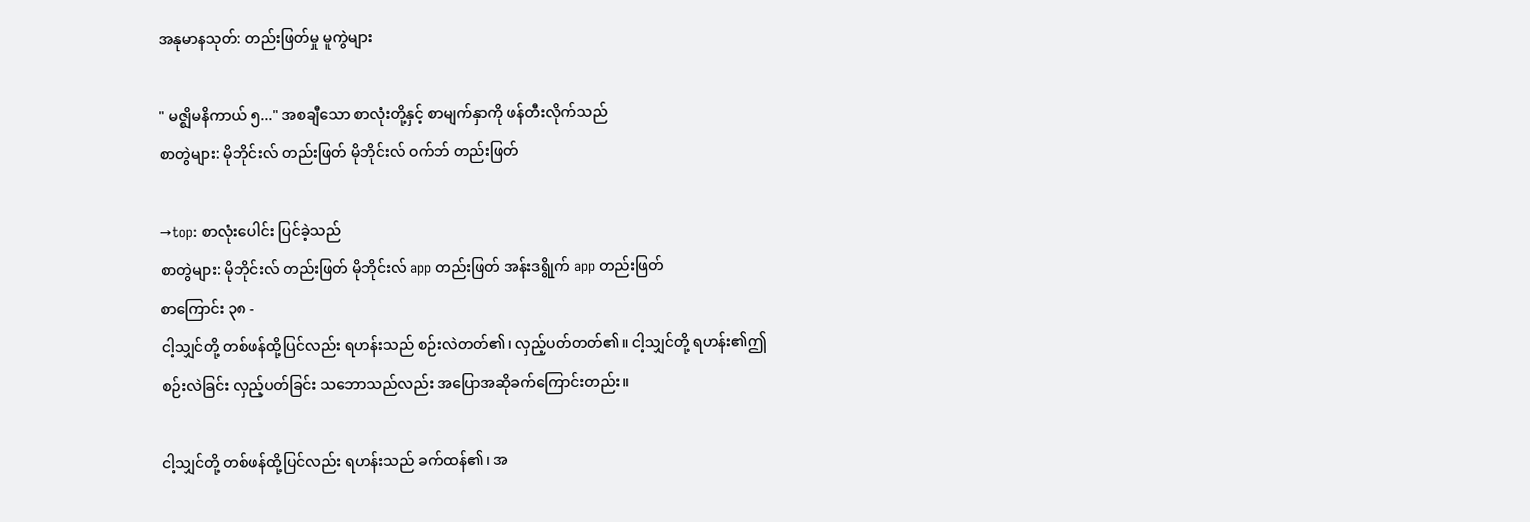အနုမာနသုတ်: တည်းဖြတ်မှု မူကွဲများ

" မဇ္ဈိမနိကာယ် ၅..." အစချီသော စာလုံးတို့နှင့် စာမျက်နှာကို ဖန်တီးလိုက်သည်
စာတွဲများ: မိုဘိုင်းလ် တည်းဖြတ် မိုဘိုင်းလ် ဝက်ဘ် တည်းဖြတ်

→top: စာလုံးပေါင်း ပြင်ခဲ့သည်
စာတွဲများ: မိုဘိုင်းလ် တည်းဖြတ် မိုဘိုင်းလ် app တည်းဖြတ် အန်းဒရွိုက် app တည်းဖြတ်
စာကြောင်း ၃၈ -
ငါ့သျှင်တို့ တစ်ဖန်ထို့ပြင်လည်း ရဟန်းသည် စဉ်းလဲတတ်၏၊ လှည့်ပတ်တတ်၏။ ငါ့သျှင်တို့ ရဟန်း၏ဤစဉ်းလဲခြင်း လှည့်ပတ်ခြင်း သဘောသည်လည်း အပြောအဆိုခက်ကြောင်းတည်း။

ငါ့သျှင်တို့ တစ်ဖန်ထို့ပြင်လည်း ရဟန်းသည် ခက်ထန်၏၊ အ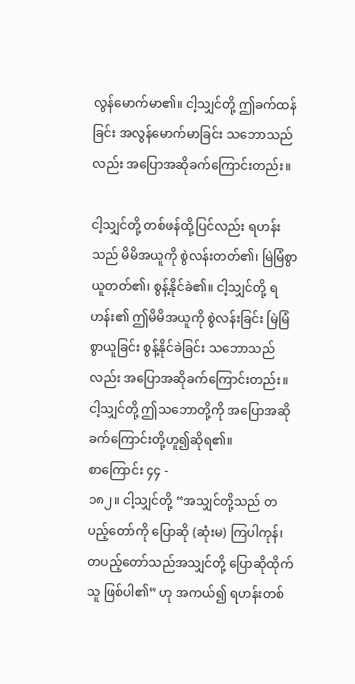လွန်မောက်မာ၏။ ငါ့သျှင်တို့ ဤခက်ထန်ခြင်း အလွန်မောက်မာခြင်း သဘောသည်လည်း အပြောအဆိုခက်ကြောင်းတည်း။

ငါ့သျှင်တို့ တစ်ဖန်ထို့ပြင်လည်း ရဟန်းသည် မိမိအယူကို စွဲလန်းတတ်၏၊ မြဲမြံစွာ ယူတတ်၏၊ စွန့်နိုင်ခဲ၏။ ငါ့သျှင်တို့ ရဟန်း၏ ဤမိမိအယူကို စွဲလန်းခြင်း မြဲမြံစွာယူခြင်း စွန့်နိုင်ခဲခြင်း သဘောသည်လည်း အပြောအဆိုခက်ကြောင်းတည်း။ ငါ့သျှင်တို့ ဤသဘောတို့ကို အပြောအဆိုခက်ကြောင်းတို့ဟူ၍ဆိုရ၏။
စာကြောင်း ၄၄ -
၁၈၂။ ငါ့သျှင်တို့ “အသျှင်တို့သည် တပည့်တော်ကို ပြောဆို (ဆုံးမ) ကြပါကုန်၊ တပည့်တော်သည်အသျှင်တို့ ပြောဆိုထိုက်သူ ဖြစ်ပါ၏” ဟု အကယ်၍ ရဟန်းတစ်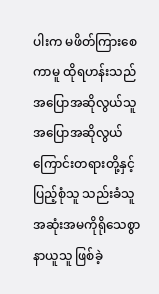ပါးက မဖိတ်ကြားစေကာမူ ထိုရဟန်းသည် အပြောအဆိုလွယ်သူ အပြောအဆိုလွယ်ကြောင်းတရားတို့နှင့် ပြည့်စုံသူ သည်းခံသူ အဆုံးအမကိုရိုသေစွာနာယူသူ ဖြစ်ခဲ့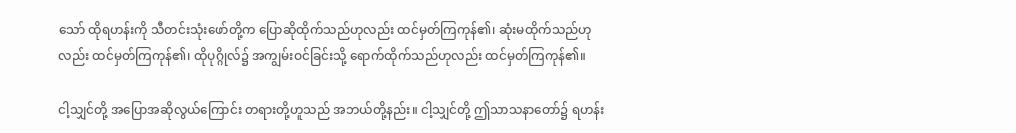သော် ထိုရဟန်းကို သီတင်းသုံးဖော်တို့က ပြောဆိုထိုက်သည်ဟုလည်း ထင်မှတ်ကြကုန်၏၊ ဆုံးမထိုက်သည်ဟုလည်း ထင်မှတ်ကြကုန်၏၊ ထိုပုဂ္ဂိုလ်၌ အကျွမ်းဝင်ခြင်းသို့ ရောက်ထိုက်သည်ဟုလည်း ထင်မှတ်ကြကုန်၏။

ငါ့သျှင်တို့ အပြောအဆိုလွယ်ကြောင်း တရားတို့ဟူသည် အဘယ်တို့နည်း။ ငါ့သျှင်တို့ ဤသာသနာတော်၌ ရဟန်း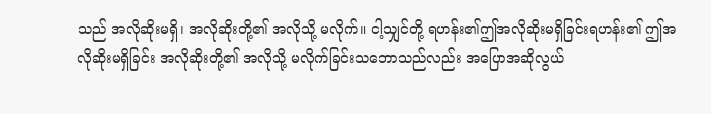သည် အလိုဆိုးမရှိ၊ အလိုဆိုးတို့၏ အလိုသို့ မလိုက်။ ငါ့သျှင်တို့ ရဟန်း၏ဤအလိုဆိုးမရှိခြင်းရဟန်း၏ ဤအလိုဆိုးမရှိခြင်း အလိုဆိုးတို့၏ အလိုသို့ မလိုက်ခြင်းသဘောသည်လည်း အပြောအဆိုလွယ်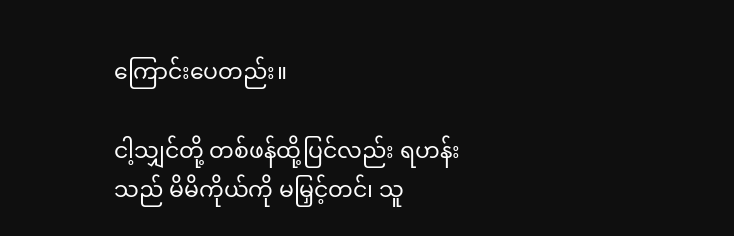ကြောင်းပေတည်း။

ငါ့သျှင်တို့ တစ်ဖန်ထို့ပြင်လည်း ရဟန်းသည် မိမိကိုယ်ကို မမြှင့်တင်၊ သူ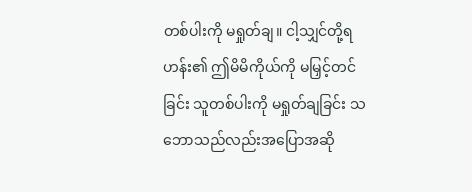တစ်ပါးကို မရှုတ်ချ။ ငါ့သျှင်တို့ရဟန်း၏ ဤမိမိကိုယ်ကို မမြှင့်တင်ခြင်း သူတစ်ပါးကို မရှုတ်ချခြင်း သဘောသည်လည်းအပြောအဆို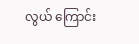လွယ် ကြောင်း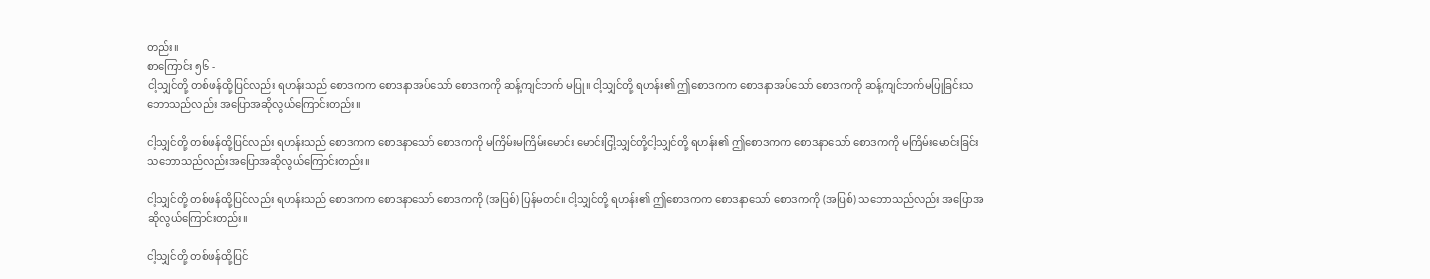တည်း။
စာကြောင်း ၅၆ -
ငါ့သျှင်တို့ တစ်ဖန်ထို့ပြင်လည်း ရဟန်းသည် စောဒကက စောဒနာအပ်သော် စောဒကကို ဆန့်ကျင်ဘက် မပြု။ ငါ့သျှင်တို့ ရဟန်း၏ ဤစောဒကက စောဒနာအပ်သော် စောဒကကို ဆန့်ကျင်ဘက်မပြုခြင်းသဘောသည်လည်း အပြောအဆိုလွယ်ကြောင်းတည်း။

ငါ့သျှင်တို့ တစ်ဖန်ထို့ပြင်လည်း ရဟန်းသည် စောဒကက စောဒနာသော် စောဒကကို မကြိမ်းမကြိမ်းမောင်း မောင်းငြါ့သျှင်တို့ငါ့သျှင်တို့ ရဟန်း၏ ဤစောဒကက စောဒနာသော် စောဒကကို မကြိမ်းမောင်းခြင်း သဘောသည်လည်းအပြောအဆိုလွယ်ကြောင်းတည်း။

ငါ့သျှင်တို့ တစ်ဖန်ထို့ပြင်လည်း ရဟန်းသည် စောဒကက စောဒနာသော် စောဒကကို (အပြစ်) ပြန်မတင်။ ငါ့သျှင်တို့ ရဟန်း၏ ဤစောဒကက စောဒနာသော် စောဒကကို (အပြစ်) သဘောသည်လည်း အပြောအဆိုလွယ်ကြောင်းတည်း။

ငါ့သျှင်တို့ တစ်ဖန်ထို့ပြင်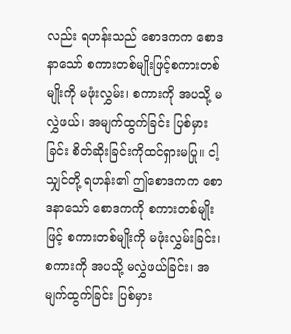လည်း ရဟန်းသည် စောဒကက စောဒနာသော် စကားတစ်မျိုးဖြင့်စကားတစ်မျိုးကို မဖုံးလွှမ်း၊ စကားကို အပသို့ မလွှဲဖယ်၊ အမျက်ထွက်ခြင်း ပြစ်မှားခြင်း စိတ်ဆိုးခြင်းကိုထင်ရှားမပြု။ ငါ့သျှင်တို့ ရဟန်း၏ ဤစောဒကက စောဒနာသော် စောဒကကို စကားတစ်မျိုးဖြင့် စကားတစ်မျိုးကို မဖုံးလွှမ်းခြင်း၊ စကားကို အပသို့ မလွှဲဖယ်ခြင်း၊ အမျက်ထွက်ခြင်း ပြစ်မှား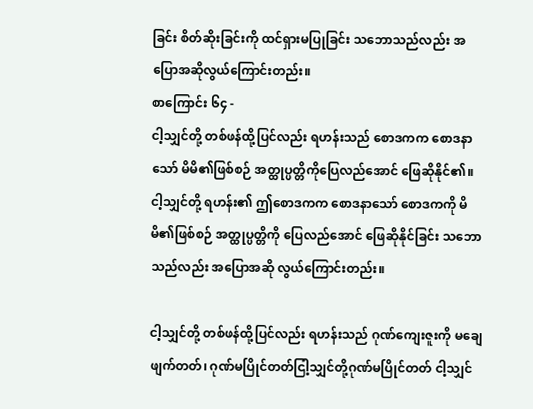ခြင်း စိတ်ဆိုးခြင်းကို ထင်ရှားမပြုခြင်း သဘောသည်လည်း အပြောအဆိုလွယ်ကြောင်းတည်း။
စာကြောင်း ၆၄ -
ငါ့သျှင်တို့ တစ်ဖန်ထို့ပြင်လည်း ရဟန်းသည် စောဒကက စောဒနာသော် မိမိ၏ဖြစ်စဉ် အတ္ထုပ္ပတ္တိကိုပြေလည်အောင် ဖြေဆိုနိုင်၏။ ငါ့သျှင်တို့ ရဟန်း၏ ဤစောဒကက စောဒနာသော် စောဒကကို မိမိ၏ဖြစ်စဉ် အတ္ထုပ္ပတ္တိကို ပြေလည်အောင် ဖြေဆိုနိုင်ခြင်း သဘောသည်လည်း အပြောအဆို လွယ်ကြောင်းတည်း။

ငါ့သျှင်တို့ တစ်ဖန်ထို့ပြင်လည်း ရဟန်းသည် ဂုဏ်ကျေးဇူးကို မချေဖျက်တတ်၊ ဂုဏ်မပြိုင်တတ်ငြါ့သျှင်တို့ဂုဏ်မပြိုင်တတ် ငါ့သျှင်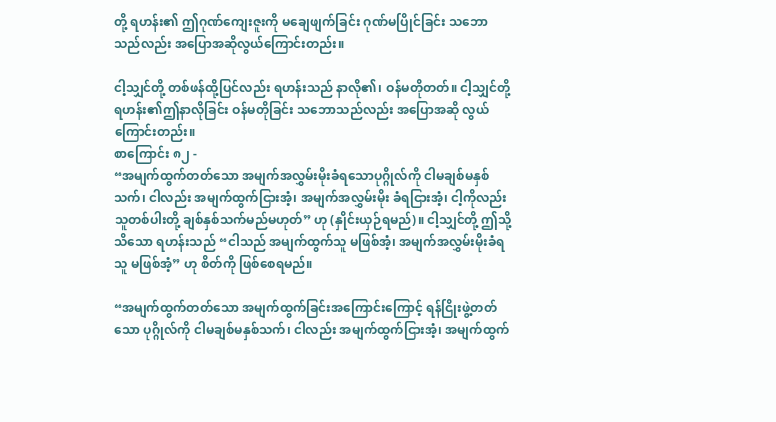တို့ ရဟန်း၏ ဤဂုဏ်ကျေးဇူးကို မချေဖျက်ခြင်း ဂုဏ်မပြိုင်ခြင်း သဘောသည်လည်း အပြောအဆိုလွယ်ကြောင်းတည်း။

ငါ့သျှင်တို့ တစ်ဖန်ထို့ပြင်လည်း ရဟန်းသည် နာလို၏၊ ဝန်မတိုတတ်။ ငါ့သျှင်တို့ ရဟန်း၏ဤနာလိုခြင်း ဝန်မတိုခြင်း သဘောသည်လည်း အပြောအဆို လွယ်ကြောင်းတည်း။
စာကြောင်း ၈၂ -
“အမျက်ထွက်တတ်သော အမျက်အလွှမ်းမိုးခံရသောပုဂ္ဂိုလ်ကို ငါမချစ်မနှစ်သက်၊ ငါလည်း အမျက်ထွက်ငြားအံ့၊ အမျက်အလွှမ်းမိုး ခံရငြားအံ့၊ ငါ့ကိုလည်း သူတစ်ပါးတို့ ချစ်နှစ်သက်မည်မဟုတ်” ဟု (နှိုင်းယှဉ်ရမည်)။ ငါ့သျှင်တို့ ဤသို့သိသော ရဟန်းသည် “ငါသည် အမျက်ထွက်သူ မဖြစ်အံ့၊ အမျက်အလွှမ်းမိုးခံရသူ မဖြစ်အံ့” ဟု စိတ်ကို ဖြစ်စေရမည်။

“အမျက်ထွက်တတ်သော အမျက်ထွက်ခြင်းအကြောင်းကြောင့် ရန်ငြိုးဖွဲ့တတ်သော ပုဂ္ဂိုလ်ကို ငါမချစ်မနှစ်သက်၊ ငါလည်း အမျက်ထွက်ငြားအံ့၊ အမျက်ထွက်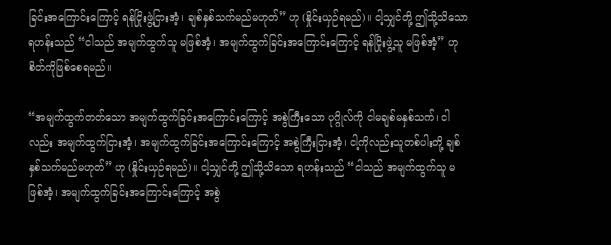ခြင်းအကြောင်းကြောင့် ရန်ငြိုးဖွဲ့ငြားအံ့၊ ချစ်နှစ်သက်မည်မဟုတ်” ဟု (နှိုင်းယှဉ်ရမည်)။ ငါ့သျှင်တို့ ဤသို့သိသော ရဟန်းသည် “ငါသည် အမျက်ထွက်သူ မဖြစ်အံ့၊ အမျက်ထွက်ခြင်းအကြောင်းကြောင့် ရန်ငြိုးဖွဲ့သူ မဖြစ်အံ့” ဟု စိတ်ကိုဖြစ်စေရမည်။

“အမျက်ထွက်တတ်သော အမျက်ထွက်ခြင်းအကြောင်းကြောင့် အစွဲကြီးသော ပုဂ္ဂိုလ်ကို ငါမချစ်မနှစ်သက်၊ ငါလည်း အမျက်ထွက်ငြားအံ့၊ အမျက်ထွက်ခြင်းအကြောင်းကြောင့် အစွဲကြီးငြားအံ့၊ ငါ့ကိုလည်းသူတစ်ပါးတို့ ချစ်နှစ်သက်မည်မဟုတ်” ဟု (နှိုင်းယှဉ်ရမည်)။ ငါ့သျှင်တို့ ဤသို့သိသော ရဟန်းသည် “ငါသည် အမျက်ထွက်သူ မဖြစ်အံ့၊ အမျက်ထွက်ခြင်းအကြောင်းကြောင့် အစွဲ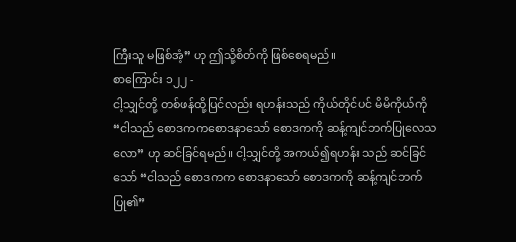ကြီးသူ မဖြစ်အံ့” ဟု ဤသို့စိတ်ကို ဖြစ်စေရမည်။
စာကြောင်း ၁၂၂ -
ငါ့သျှင်တို့ တစ်ဖန်ထို့ပြင်လည်း ရဟန်းသည် ကိုယ်တိုင်ပင် မိမိကိုယ်ကို “ငါသည် စောဒကကစောဒနာသော် စောဒကကို ဆန့်ကျင်ဘက်ပြုလေသလော” ဟု ဆင်ခြင်ရမည်။ ငါ့သျှင်တို့ အကယ်၍ရဟန်း သည် ဆင်ခြင်သော် “ငါသည် စောဒကက စောဒနာသော် စောဒကကို ဆန့်ကျင်ဘက်ပြု၏”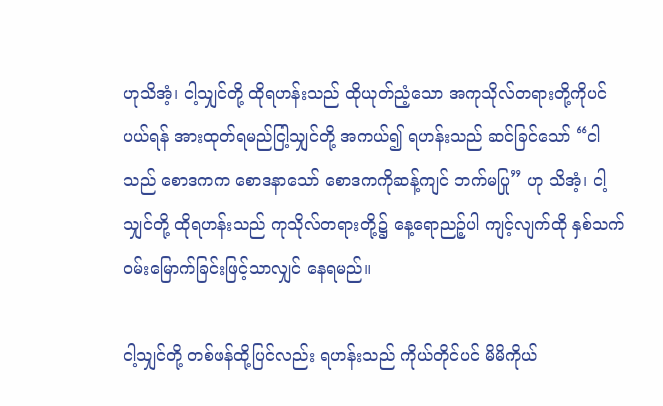ဟုသိအံ့၊ ငါ့သျှင်တို့ ထိုရဟန်းသည် ထိုယုတ်ညံ့သော အကုသိုလ်တရားတို့ကိုပင် ပယ်ရန် အားထုတ်ရမည်ငြါ့သျှင်တို့ အကယ်၍ ရဟန်းသည် ဆင်ခြင်သော် “ငါသည် စောဒကက စောဒနာသော် စောဒကကိုဆန့်ကျင် ဘက်မပြု” ဟု သိအံ့၊ ငါ့သျှင်တို့ ထိုရဟန်းသည် ကုသိုလ်တရားတို့၌ နေ့ရောညဉ့်ပါ ကျင့်လျက်ထို နှစ်သက်ဝမ်းမြောက်ခြင်းဖြင့်သာလျှင် နေရမည်။

ငါ့သျှင်တို့ တစ်ဖန်ထို့ပြင်လည်း ရဟန်းသည် ကိုယ်တိုင်ပင် မိမိကိုယ်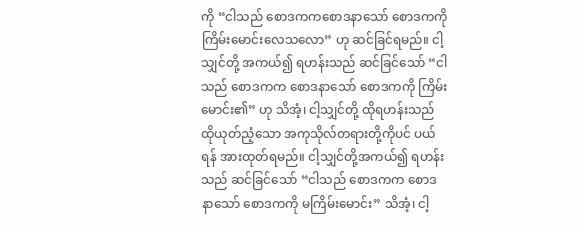ကို “ငါသည် စောဒကကစောဒနာသော် စောဒကကို ကြိမ်းမောင်းလေသလော” ဟု ဆင်ခြင်ရမည်။ ငါ့သျှင်တို့ အကယ်၍ ရဟန်းသည် ဆင်ခြင်သော် “ငါသည် စောဒကက စောဒနာသော် စောဒကကို ကြိမ်းမောင်း၏” ဟု သိအံ့၊ ငါ့သျှင်တို့ ထိုရဟန်းသည် ထိုယုတ်ညံ့သော အကုသိုလ်တရားတို့ကိုပင် ပယ်ရန် အားထုတ်ရမည်။ ငါ့သျှင်တို့အကယ်၍ ရဟန်းသည် ဆင်ခြင်သော် “ငါသည် စောဒကက စောဒနာသော် စောဒကကို မကြိမ်းမောင်း” သိအံ့၊ ငါ့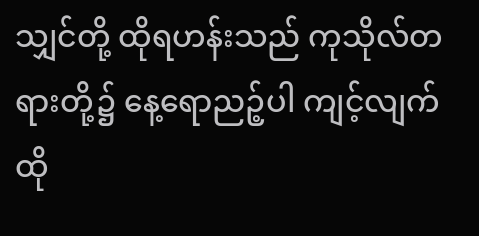သျှင်တို့ ထိုရဟန်းသည် ကုသိုလ်တရားတို့၌ နေ့ရောညဉ့်ပါ ကျင့်လျက် ထို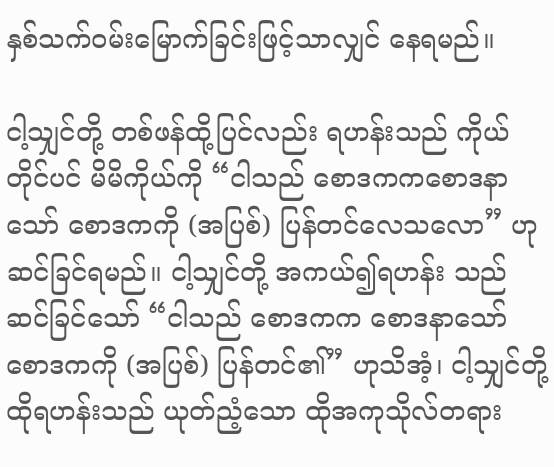နှစ်သက်ဝမ်းမြောက်ခြင်းဖြင့်သာလျှင် နေရမည်။

ငါ့သျှင်တို့ တစ်ဖန်ထို့ပြင်လည်း ရဟန်းသည် ကိုယ်တိုင်ပင် မိမိကိုယ်ကို “ငါသည် စောဒကကစောဒနာသော် စောဒကကို (အပြစ်) ပြန်တင်လေသလော” ဟု ဆင်ခြင်ရမည်။ ငါ့သျှင်တို့ အကယ်၍ရဟန်း သည် ဆင်ခြင်သော် “ငါသည် စောဒကက စောဒနာသော် စောဒကကို (အပြစ်) ပြန်တင်၏” ဟုသိအံ့၊ ငါ့သျှင်တို့ ထိုရဟန်းသည် ယုတ်ညံ့သော ထိုအကုသိုလ်တရား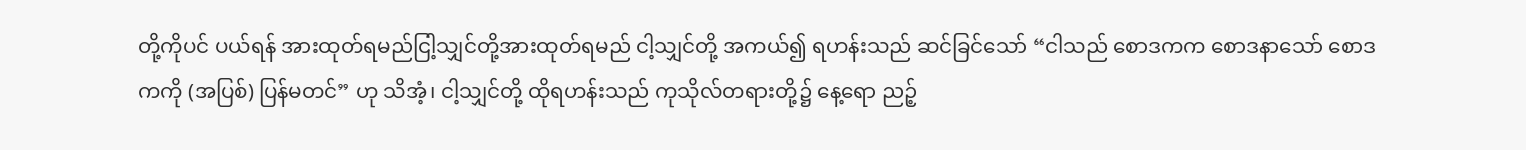တို့ကိုပင် ပယ်ရန် အားထုတ်ရမည်ငြါ့သျှင်တို့အားထုတ်ရမည် ငါ့သျှင်တို့ အကယ်၍ ရဟန်းသည် ဆင်ခြင်သော် “ငါသည် စောဒကက စောဒနာသော် စောဒကကို (အပြစ်) ပြန်မတင်” ဟု သိအံ့၊ ငါ့သျှင်တို့ ထိုရဟန်းသည် ကုသိုလ်တရားတို့၌ နေ့ရော ညဉ့်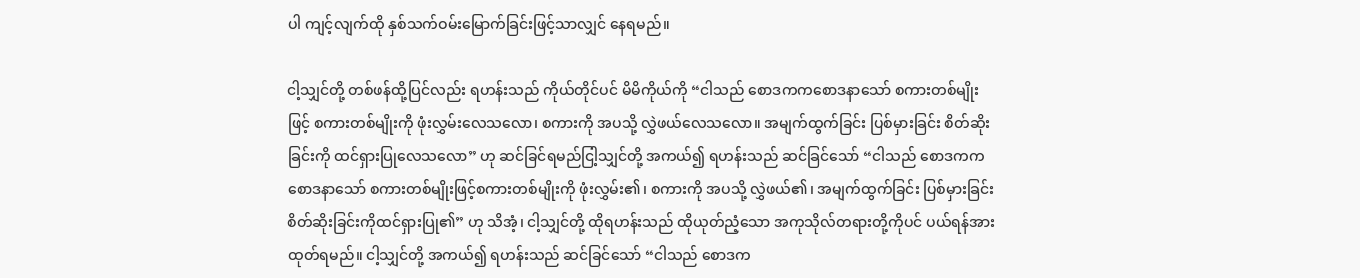ပါ ကျင့်လျက်ထို နှစ်သက်ဝမ်းမြောက်ခြင်းဖြင့်သာလျှင် နေရမည်။

ငါ့သျှင်တို့ တစ်ဖန်ထို့ပြင်လည်း ရဟန်းသည် ကိုယ်တိုင်ပင် မိမိကိုယ်ကို “ငါသည် စောဒကကစောဒနာသော် စကားတစ်မျိုးဖြင့် စကားတစ်မျိုးကို ဖုံးလွှမ်းလေသလော၊ စကားကို အပသို့ လွှဲဖယ်လေသလော။ အမျက်ထွက်ခြင်း ပြစ်မှားခြင်း စိတ်ဆိုးခြင်းကို ထင်ရှားပြုလေသလော” ဟု ဆင်ခြင်ရမည်ငြါ့သျှင်တို့ အကယ်၍ ရဟန်းသည် ဆင်ခြင်သော် “ငါသည် စောဒကက စောဒနာသော် စကားတစ်မျိုးဖြင့်စကားတစ်မျိုးကို ဖုံးလွှမ်း၏၊ စကားကို အပသို့ လွှဲဖယ်၏၊ အမျက်ထွက်ခြင်း ပြစ်မှားခြင်း စိတ်ဆိုးခြင်းကိုထင်ရှားပြု၏” ဟု သိအံ့၊ ငါ့သျှင်တို့ ထိုရဟန်းသည် ထိုယုတ်ညံ့သော အကုသိုလ်တရားတို့ကိုပင် ပယ်ရန်အားထုတ်ရမည်။ ငါ့သျှင်တို့ အကယ်၍ ရဟန်းသည် ဆင်ခြင်သော် “ငါသည် စောဒက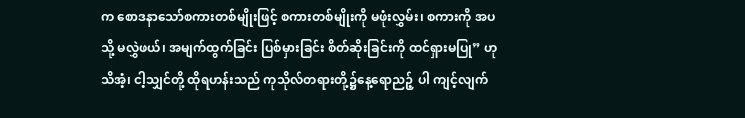က စောဒနာသော်စကားတစ်မျိုးဖြင့် စကားတစ်မျိုးကို မဖုံးလွှမ်း၊ စကားကို အပသို့ မလွှဲဖယ်၊ အမျက်ထွက်ခြင်း ပြစ်မှားခြင်း စိတ်ဆိုးခြင်းကို ထင်ရှားမပြု” ဟု သိအံ့၊ ငါ့သျှင်တို့ ထိုရဟန်းသည် ကုသိုလ်တရားတို့၌နေ့ရောညဉ့် ပါ ကျင့်လျက်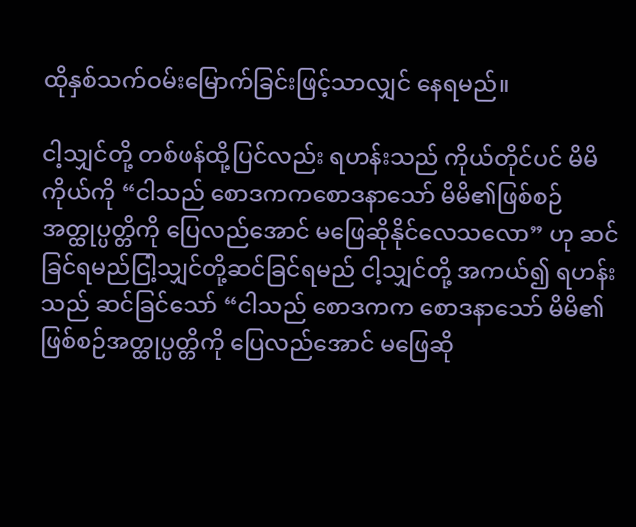ထိုနှစ်သက်ဝမ်းမြောက်ခြင်းဖြင့်သာလျှင် နေရမည်။

ငါ့သျှင်တို့ တစ်ဖန်ထို့ပြင်လည်း ရဟန်းသည် ကိုယ်တိုင်ပင် မိမိကိုယ်ကို “ငါသည် စောဒကကစောဒနာသော် မိမိ၏ဖြစ်စဉ် အတ္ထုပ္ပတ္တိကို ပြေလည်အောင် မဖြေဆိုနိုင်လေသလော” ဟု ဆင်ခြင်ရမည်ငြါ့သျှင်တို့ဆင်ခြင်ရမည် ငါ့သျှင်တို့ အကယ်၍ ရဟန်းသည် ဆင်ခြင်သော် “ငါသည် စောဒကက စောဒနာသော် မိမိ၏ဖြစ်စဉ်အတ္ထုပ္ပတ္တိကို ပြေလည်အောင် မဖြေဆို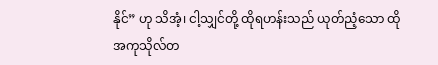နိုင်” ဟု သိအံ့၊ ငါ့သျှင်တို့ ထိုရဟန်းသည် ယုတ်ညံ့သော ထိုအကုသိုလ်တ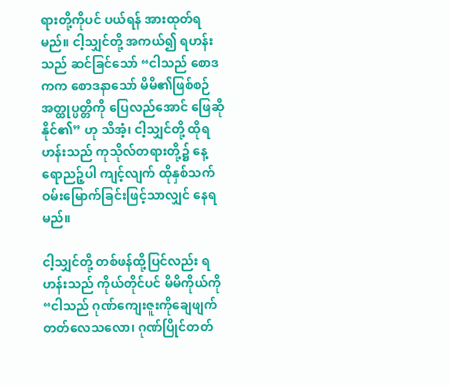ရားတို့ကိုပင် ပယ်ရန် အားထုတ်ရမည်။ ငါ့သျှင်တို့ အကယ်၍ ရဟန်းသည် ဆင်ခြင်သော် “ငါသည် စောဒကက စောဒနာသော် မိမိ၏ဖြစ်စဉ် အတ္ထုပ္ပတ္တိကို ပြေလည်အောင် ဖြေဆိုနိုင်၏” ဟု သိအံ့၊ ငါ့သျှင်တို့ ထိုရဟန်းသည် ကုသိုလ်တရားတို့၌ နေ့ရောညဉ့်ပါ ကျင့်လျက် ထိုနှစ်သက်ဝမ်းမြောက်ခြင်းဖြင့်သာလျှင် နေရမည်။

ငါ့သျှင်တို့ တစ်ဖန်ထို့ပြင်လည်း ရဟန်းသည် ကိုယ်တိုင်ပင် မိမိကိုယ်ကို “ငါသည် ဂုဏ်ကျေးဇူးကိုချေဖျက်တတ်လေသလော၊ ဂုဏ်ပြိုင်တတ်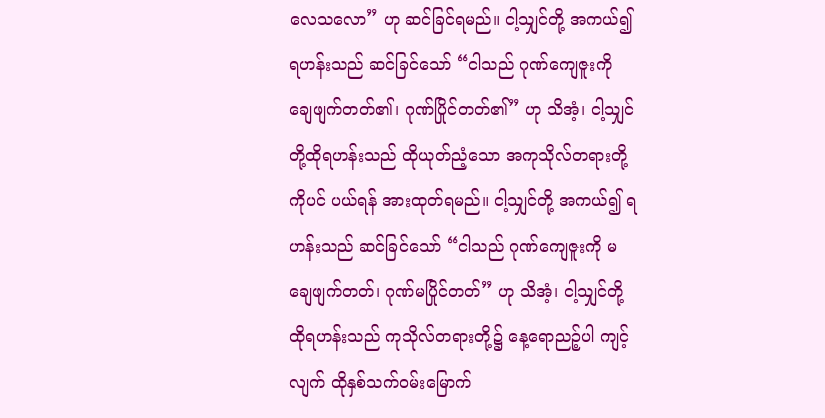လေသလော” ဟု ဆင်ခြင်ရမည်။ ငါ့သျှင်တို့ အကယ်၍ ရဟန်းသည် ဆင်ခြင်သော် “ငါသည် ဂုဏ်ကျေဇူးကို ချေဖျက်တတ်၏၊ ဂုဏ်ပြိုင်တတ်၏” ဟု သိအံ့၊ ငါ့သျှင်တို့ထိုရဟန်းသည် ထိုယုတ်ညံ့သော အကုသိုလ်တရားတို့ကိုပင် ပယ်ရန် အားထုတ်ရမည်။ ငါ့သျှင်တို့ အကယ်၍ ရဟန်းသည် ဆင်ခြင်သော် “ငါသည် ဂုဏ်ကျေဇူးကို မချေဖျက်တတ်၊ ဂုဏ်မပြိုင်တတ်” ဟု သိအံ့၊ ငါ့သျှင်တို့ ထိုရဟန်းသည် ကုသိုလ်တရားတို့၌ နေ့ရောညဉ့်ပါ ကျင့်လျက် ထိုနှစ်သက်ဝမ်းမြောက်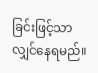ခြင်းဖြင့်သာလျှင်နေရမည်။